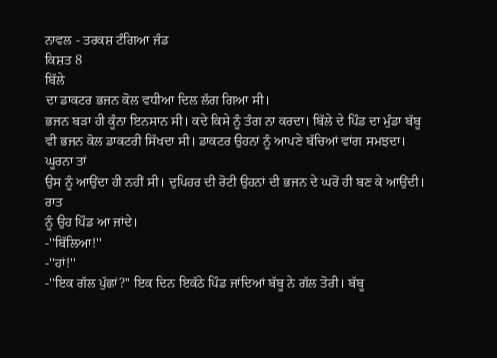ਨਾਵਲ - ਤਰਕਸ਼ ਟੰਗਿਆ ਜੰਡ
ਕਿਸ਼ਤ 8
ਬਿੱਲੇ
ਦਾ ਡਾਕਟਰ ਭਜਨ ਕੋਲ ਵਧੀਆ ਦਿਲ ਲੱਗ ਗਿਆ ਸੀ।
ਭਜਨ ਬੜਾ ਹੀ ਕੂੰਨਾ ਇਨਸਾਨ ਸੀ। ਕਦੇ ਕਿਸੇ ਨੂੰ ਤੰਗ ਨਾ ਕਰਦਾ। ਬਿੱਲੇ ਦੇ ਪਿੰਡ ਦਾ ਮੁੰਡਾ ਬੱਬੂ
ਵੀ ਭਜਨ ਕੋਲ ਡਾਕਟਰੀ ਸਿੱਖਦਾ ਸੀ। ਡਾਕਟਰ ਉਹਨਾਂ ਨੂੰ ਆਪਣੇ ਬੱਚਿਆਂ ਵਾਂਗ ਸਮਝਦਾ। ਘੂਰਨਾ ਤਾਂ
ਉਸ ਨੂੰ ਆਉਂਦਾ ਹੀ ਨਹੀਂ ਸੀ। ਦੁਪਿਹਰ ਦੀ ਰੋਟੀ ਉਹਨਾਂ ਦੀ ਭਜਨ ਦੇ ਘਰੋਂ ਹੀ ਬਣ ਕੇ ਆਉਂਦੀ। ਰਾਤ
ਨੂੰ ਉਹ ਪਿੰਡ ਆ ਜਾਂਦੇ।
-''ਬਿੱਲਿਆ!''
-''ਹਾਂ!''
-''ਇਕ ਗੱਲ ਪੁੱਛਾਂ?'' ਇਕ ਦਿਨ ਇਕੱਠੇ ਪਿੰਡ ਜਾਂਦਿਆਂ ਬੱਬੂ ਨੇ ਗੱਲ ਤੋਰੀ। ਬੱਬੂ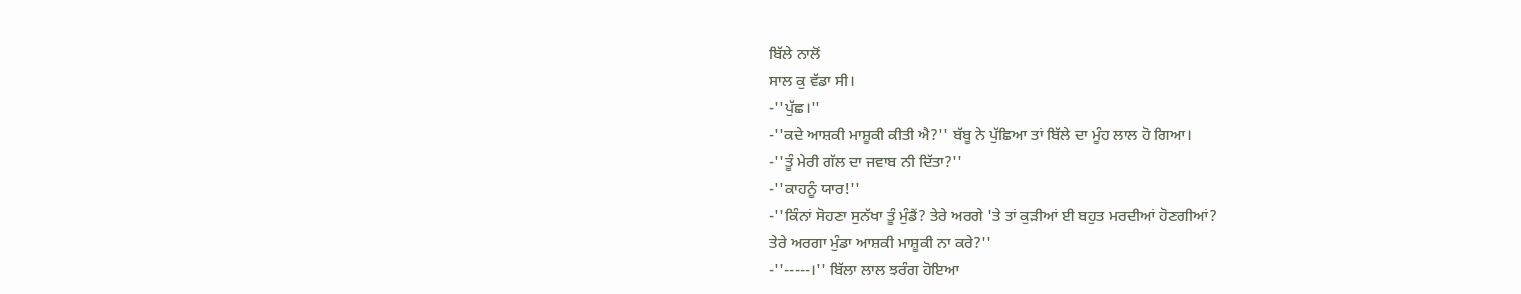ਬਿੱਲੇ ਨਾਲੋਂ
ਸਾਲ ਕੁ ਵੱਡਾ ਸੀ।
-''ਪੁੱਛ।''
-''ਕਦੇ ਆਸ਼ਕੀ ਮਾਸ਼ੂਕੀ ਕੀਤੀ ਐ?'' ਬੱਬੂ ਨੇ ਪੁੱਛਿਆ ਤਾਂ ਬਿੱਲੇ ਦਾ ਮੂੰਹ ਲਾਲ ਹੋ ਗਿਆ।
-''ਤੂੰ ਮੇਰੀ ਗੱਲ ਦਾ ਜਵਾਬ ਨੀ ਦਿੱਤਾ?''
-''ਕਾਹਨੂੰ ਯਾਰ!''
-''ਕਿੰਨਾਂ ਸੋਹਣਾ ਸੁਨੱਖਾ ਤੂੰ ਮੁੰਡੈਂ? ਤੇਰੇ ਅਰਗੇ 'ਤੇ ਤਾਂ ਕੁੜੀਆਂ ਈ ਬਹੁਤ ਮਰਦੀਆਂ ਹੋਣਗੀਆਂ?
ਤੇਰੇ ਅਰਗਾ ਮੁੰਡਾ ਆਸ਼ਕੀ ਮਾਸ਼ੂਕੀ ਨਾ ਕਰੇ?''
-''-----।'' ਬਿੱਲਾ ਲਾਲ ਝਰੰਗ ਹੋਇਆ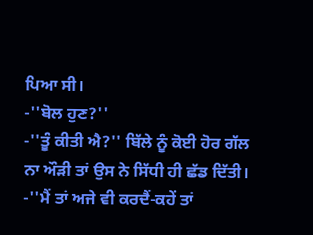ਪਿਆ ਸੀ।
-''ਬੋਲ ਹੁਣ?''
-''ਤੂੰ ਕੀਤੀ ਐ?'' ਬਿੱਲੇ ਨੂੰ ਕੋਈ ਹੋਰ ਗੱਲ ਨਾ ਔੜੀ ਤਾਂ ਉਸ ਨੇ ਸਿੱਧੀ ਹੀ ਛੱਡ ਦਿੱਤੀ।
-''ਮੈਂ ਤਾਂ ਅਜੇ ਵੀ ਕਰਦੈਂ-ਕਹੇਂ ਤਾਂ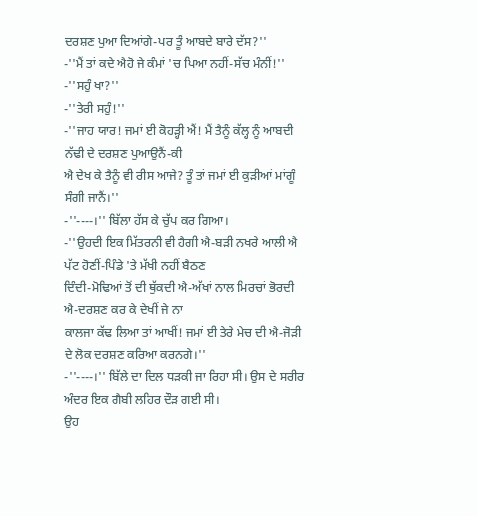ਦਰਸ਼ਣ ਪੁਆ ਦਿਆਂਗੇ-ਪਰ ਤੂੰ ਆਬਦੇ ਬਾਰੇ ਦੱਸ?''
-''ਮੈਂ ਤਾਂ ਕਦੇ ਐਹੋ ਜੇ ਕੰਮਾਂ 'ਚ ਪਿਆ ਨਹੀਂ-ਸੱਚ ਮੰਨੀਂ!''
-''ਸਹੁੰ ਖਾ?''
-''ਤੇਰੀ ਸਹੁੰ!''
-''ਜਾਹ ਯਾਰ! ਜਮਾਂ ਈ ਕੋਹੜ੍ਹੀ ਐਂ! ਮੈਂ ਤੈਨੂੰ ਕੱਲ੍ਹ ਨੂੰ ਆਬਦੀ ਨੱਢੀ ਦੇ ਦਰਸ਼ਣ ਪੁਆਉਨੈਂ-ਕੀ
ਐ ਦੇਖ ਕੇ ਤੈਨੂੰ ਵੀ ਰੀਸ ਆਜੇ? ਤੂੰ ਤਾਂ ਜਮਾਂ ਈ ਕੁੜੀਆਂ ਮਾਂਗੂੰ ਸੰਗੀ ਜਾਨੈਂ।''
-''----।'' ਬਿੱਲਾ ਹੱਸ ਕੇ ਚੁੱਪ ਕਰ ਗਿਆ।
-''ਉਹਦੀ ਇਕ ਮਿੱਤਰਨੀ ਵੀ ਹੈਗੀ ਐ-ਬੜੀ ਨਖਰੇ ਆਲੀ ਐ ਪੱਟ ਹੋਣੀਂ-ਪਿੰਡੇ 'ਤੇ ਮੱਖੀ ਨਹੀਂ ਬੈਠਣ
ਦਿੰਦੀ-ਮੋਢਿਆਂ ਤੋਂ ਦੀ ਥੁੱਕਦੀ ਐ-ਅੱਖਾਂ ਨਾਲ ਮਿਰਚਾਂ ਭੋਰਦੀ ਐ-ਦਰਸ਼ਣ ਕਰ ਕੇ ਦੇਖੀਂ ਜੇ ਨਾ
ਕਾਲਜਾ ਕੱਢ ਲਿਆ ਤਾਂ ਆਖੀਂ! ਜਮਾਂ ਈ ਤੇਰੇ ਮੇਚ ਦੀ ਐ-ਜੋੜੀ ਦੇ ਲੋਕ ਦਰਸ਼ਣ ਕਰਿਆ ਕਰਨਗੇ।''
-''----।'' ਬਿੱਲੇ ਦਾ ਦਿਲ ਧੜਕੀ ਜਾ ਰਿਹਾ ਸੀ। ਉਸ ਦੇ ਸਰੀਰ ਅੰਦਰ ਇਕ ਗੈਬੀ ਲਹਿਰ ਦੌੜ ਗਈ ਸੀ।
ਉਹ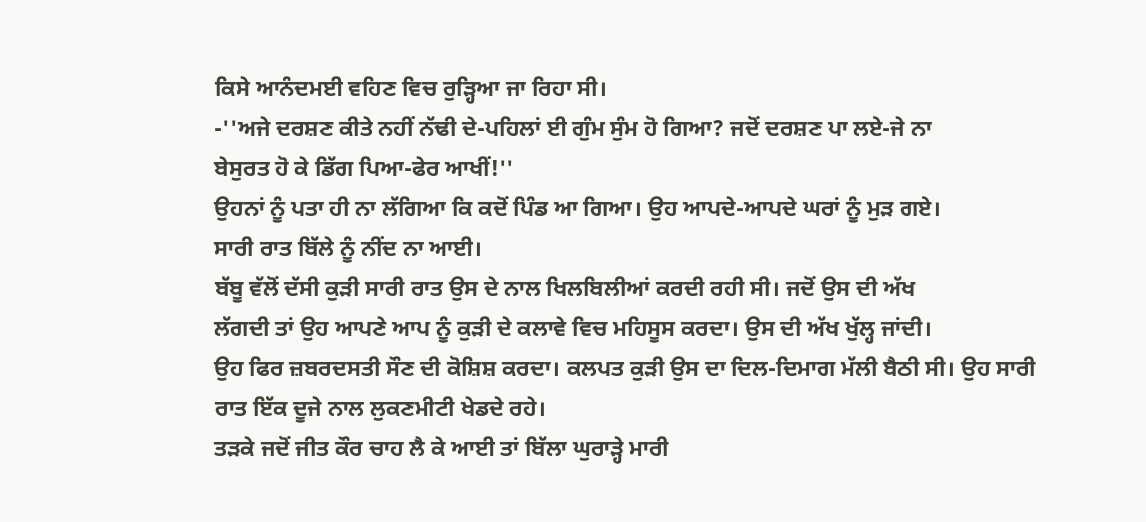ਕਿਸੇ ਆਨੰਦਮਈ ਵਹਿਣ ਵਿਚ ਰੁੜ੍ਹਿਆ ਜਾ ਰਿਹਾ ਸੀ।
-''ਅਜੇ ਦਰਸ਼ਣ ਕੀਤੇ ਨਹੀਂ ਨੱਢੀ ਦੇ-ਪਹਿਲਾਂ ਈ ਗੁੰਮ ਸੁੰਮ ਹੋ ਗਿਆ? ਜਦੋਂ ਦਰਸ਼ਣ ਪਾ ਲਏ-ਜੇ ਨਾ
ਬੇਸੁਰਤ ਹੋ ਕੇ ਡਿੱਗ ਪਿਆ-ਫੇਰ ਆਖੀਂ!''
ਉਹਨਾਂ ਨੂੰ ਪਤਾ ਹੀ ਨਾ ਲੱਗਿਆ ਕਿ ਕਦੋਂ ਪਿੰਡ ਆ ਗਿਆ। ਉਹ ਆਪਦੇ-ਆਪਦੇ ਘਰਾਂ ਨੂੰ ਮੁੜ ਗਏ।
ਸਾਰੀ ਰਾਤ ਬਿੱਲੇ ਨੂੰ ਨੀਂਦ ਨਾ ਆਈ।
ਬੱਬੂ ਵੱਲੋਂ ਦੱਸੀ ਕੁੜੀ ਸਾਰੀ ਰਾਤ ਉਸ ਦੇ ਨਾਲ ਖਿਲਬਿਲੀਆਂ ਕਰਦੀ ਰਹੀ ਸੀ। ਜਦੋਂ ਉਸ ਦੀ ਅੱਖ
ਲੱਗਦੀ ਤਾਂ ਉਹ ਆਪਣੇ ਆਪ ਨੂੰ ਕੁੜੀ ਦੇ ਕਲਾਵੇ ਵਿਚ ਮਹਿਸੂਸ ਕਰਦਾ। ਉਸ ਦੀ ਅੱਖ ਖੁੱਲ੍ਹ ਜਾਂਦੀ।
ਉਹ ਫਿਰ ਜ਼ਬਰਦਸਤੀ ਸੌਣ ਦੀ ਕੋਸ਼ਿਸ਼ ਕਰਦਾ। ਕਲਪਤ ਕੁੜੀ ਉਸ ਦਾ ਦਿਲ-ਦਿਮਾਗ ਮੱਲੀ ਬੈਠੀ ਸੀ। ਉਹ ਸਾਰੀ
ਰਾਤ ਇੱਕ ਦੂਜੇ ਨਾਲ ਲੁਕਣਮੀਟੀ ਖੇਡਦੇ ਰਹੇ।
ਤੜਕੇ ਜਦੋਂ ਜੀਤ ਕੌਰ ਚਾਹ ਲੈ ਕੇ ਆਈ ਤਾਂ ਬਿੱਲਾ ਘੁਰਾੜ੍ਹੇ ਮਾਰੀ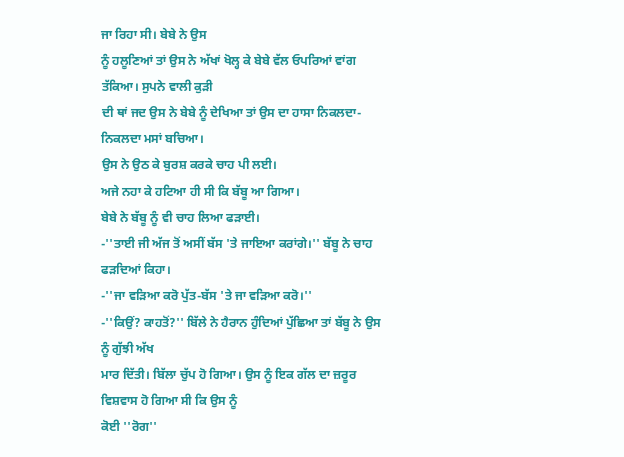ਜਾ ਰਿਹਾ ਸੀ। ਬੇਬੇ ਨੇ ਉਸ
ਨੂੰ ਹਲੂਣਿਆਂ ਤਾਂ ਉਸ ਨੇ ਅੱਖਾਂ ਖੋਲ੍ਹ ਕੇ ਬੇਬੇ ਵੱਲ ਓਪਰਿਆਂ ਵਾਂਗ ਤੱਕਿਆ। ਸੁਪਨੇ ਵਾਲੀ ਕੁੜੀ
ਦੀ ਥਾਂ ਜਦ ਉਸ ਨੇ ਬੇਬੇ ਨੂੰ ਦੇਖਿਆ ਤਾਂ ਉਸ ਦਾ ਹਾਸਾ ਨਿਕਲਦਾ-ਨਿਕਲਦਾ ਮਸਾਂ ਬਚਿਆ।
ਉਸ ਨੇ ਉਠ ਕੇ ਬੁਰਸ਼ ਕਰਕੇ ਚਾਹ ਪੀ ਲਈ।
ਅਜੇ ਨਹਾ ਕੇ ਹਟਿਆ ਹੀ ਸੀ ਕਿ ਬੱਬੂ ਆ ਗਿਆ।
ਬੇਬੇ ਨੇ ਬੱਬੂ ਨੂੰ ਵੀ ਚਾਹ ਲਿਆ ਫੜਾਈ।
-''ਤਾਈ ਜੀ ਅੱਜ ਤੋਂ ਅਸੀਂ ਬੱਸ 'ਤੇ ਜਾਇਆ ਕਰਾਂਗੇ।'' ਬੱਬੂ ਨੇ ਚਾਹ ਫੜਦਿਆਂ ਕਿਹਾ।
-''ਜਾ ਵੜਿਆ ਕਰੋ ਪੁੱਤ-ਬੱਸ 'ਤੇ ਜਾ ਵੜਿਆ ਕਰੋ।''
-''ਕਿਉਂ? ਕਾਹਤੋਂ?'' ਬਿੱਲੇ ਨੇ ਹੈਰਾਨ ਹੁੰਦਿਆਂ ਪੁੱਛਿਆ ਤਾਂ ਬੱਬੂ ਨੇ ਉਸ ਨੂੰ ਗੁੱਝੀ ਅੱਖ
ਮਾਰ ਦਿੱਤੀ। ਬਿੱਲਾ ਚੁੱਪ ਹੋ ਗਿਆ। ਉਸ ਨੂੰ ਇਕ ਗੱਲ ਦਾ ਜ਼ਰੂਰ ਵਿਸ਼ਵਾਸ ਹੋ ਗਿਆ ਸੀ ਕਿ ਉਸ ਨੂੰ
ਕੋਈ ''ਰੋਗ''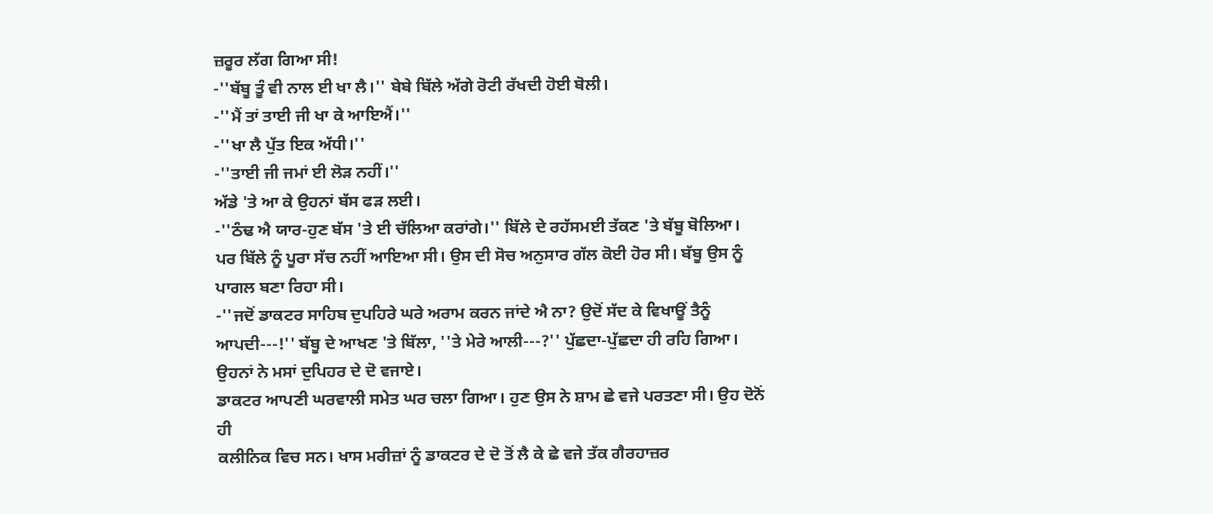ਜ਼ਰੂਰ ਲੱਗ ਗਿਆ ਸੀ!
-''ਬੱਬੂ ਤੂੰ ਵੀ ਨਾਲ ਈ ਖਾ ਲੈ।'' ਬੇਬੇ ਬਿੱਲੇ ਅੱਗੇ ਰੋਟੀ ਰੱਖਦੀ ਹੋਈ ਬੋਲੀ।
-''ਮੈਂ ਤਾਂ ਤਾਈ ਜੀ ਖਾ ਕੇ ਆਇਐਂ।''
-''ਖਾ ਲੈ ਪੁੱਤ ਇਕ ਅੱਧੀ।''
-''ਤਾਈ ਜੀ ਜਮਾਂ ਈ ਲੋੜ ਨਹੀਂ।''
ਅੱਡੇ 'ਤੇ ਆ ਕੇ ਉਹਨਾਂ ਬੱਸ ਫੜ ਲਈ।
-''ਠੰਢ ਐ ਯਾਰ-ਹੁਣ ਬੱਸ 'ਤੇ ਈ ਚੱਲਿਆ ਕਰਾਂਗੇ।'' ਬਿੱਲੇ ਦੇ ਰਹੱਸਮਈ ਤੱਕਣ 'ਤੇ ਬੱਬੂ ਬੋਲਿਆ।
ਪਰ ਬਿੱਲੇ ਨੂੰ ਪੂਰਾ ਸੱਚ ਨਹੀਂ ਆਇਆ ਸੀ। ਉਸ ਦੀ ਸੋਚ ਅਨੁਸਾਰ ਗੱਲ ਕੋਈ ਹੋਰ ਸੀ। ਬੱਬੂ ਉਸ ਨੂੰ
ਪਾਗਲ ਬਣਾ ਰਿਹਾ ਸੀ।
-''ਜਦੋਂ ਡਾਕਟਰ ਸਾਹਿਬ ਦੁਪਹਿਰੇ ਘਰੇ ਅਰਾਮ ਕਰਨ ਜਾਂਦੇ ਐ ਨਾ? ਉਦੋਂ ਸੱਦ ਕੇ ਵਿਖਾਊਂ ਤੈਨੂੰ
ਆਪਦੀ---!'' ਬੱਬੂ ਦੇ ਆਖਣ 'ਤੇ ਬਿੱਲਾ, ''ਤੇ ਮੇਰੇ ਆਲੀ---?'' ਪੁੱਛਦਾ-ਪੁੱਛਦਾ ਹੀ ਰਹਿ ਗਿਆ।
ਉਹਨਾਂ ਨੇ ਮਸਾਂ ਦੁਪਿਹਰ ਦੇ ਦੋ ਵਜਾਏ।
ਡਾਕਟਰ ਆਪਣੀ ਘਰਵਾਲੀ ਸਮੇਤ ਘਰ ਚਲਾ ਗਿਆ। ਹੁਣ ਉਸ ਨੇ ਸ਼ਾਮ ਛੇ ਵਜੇ ਪਰਤਣਾ ਸੀ। ਉਹ ਦੋਨੋਂ ਹੀ
ਕਲੀਨਿਕ ਵਿਚ ਸਨ। ਖਾਸ ਮਰੀਜ਼ਾਂ ਨੂੰ ਡਾਕਟਰ ਦੇ ਦੋ ਤੋਂ ਲੈ ਕੇ ਛੇ ਵਜੇ ਤੱਕ ਗੈਰਹਾਜ਼ਰ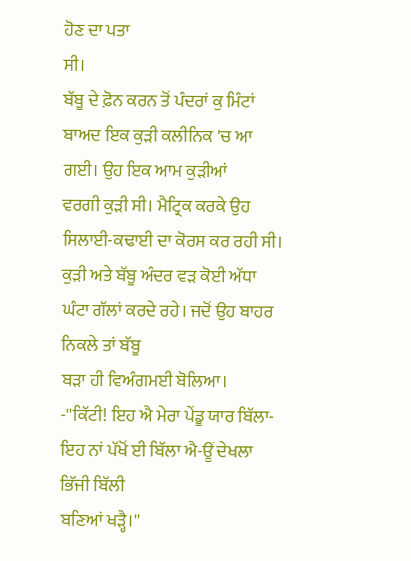ਹੋਣ ਦਾ ਪਤਾ
ਸੀ।
ਬੱਬੂ ਦੇ ਫ਼ੋਨ ਕਰਨ ਤੋਂ ਪੰਦਰਾਂ ਕੁ ਮਿੰਟਾਂ ਬਾਅਦ ਇਕ ਕੁੜੀ ਕਲੀਨਿਕ 'ਚ ਆ ਗਈ। ਉਹ ਇਕ ਆਮ ਕੁੜੀਆਂ
ਵਰਗੀ ਕੁੜੀ ਸੀ। ਮੈਟ੍ਰਿਕ ਕਰਕੇ ਉਹ ਸਿਲਾਈ-ਕਢਾਈ ਦਾ ਕੋਰਸ ਕਰ ਰਹੀ ਸੀ।
ਕੁੜੀ ਅਤੇ ਬੱਬੂ ਅੰਦਰ ਵੜ ਕੋਈ ਅੱਧਾ ਘੰਟਾ ਗੱਲਾਂ ਕਰਦੇ ਰਹੇ। ਜਦੋਂ ਉਹ ਬਾਹਰ ਨਿਕਲੇ ਤਾਂ ਬੱਬੂ
ਬੜਾ ਹੀ ਵਿਅੰਗਮਈ ਬੋਲਿਆ।
-''ਕਿੱਟੀ! ਇਹ ਐ ਮੇਰਾ ਪੇਂਡੂ ਯਾਰ ਬਿੱਲਾ-ਇਹ ਨਾਂ ਪੱਖੋਂ ਈ ਬਿੱਲਾ ਐ-ਊਂ ਦੇਖਲਾ ਭਿੱਜੀ ਬਿੱਲੀ
ਬਣਿਆਂ ਖੜ੍ਹੈ।''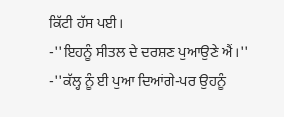ਕਿੱਟੀ ਹੱਸ ਪਈ।
-''ਇਹਨੂੰ ਸੀਤਲ ਦੇ ਦਰਸ਼ਣ ਪੁਆਉਣੇ ਐਂ।''
-''ਕੱਲ੍ਹ ਨੂੰ ਈ ਪੁਆ ਦਿਆਂਗੇ-ਪਰ ਉਹਨੂੰ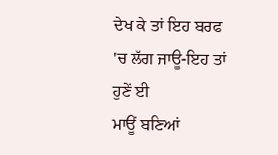ਦੇਖ ਕੇ ਤਾਂ ਇਹ ਬਰਫ 'ਚ ਲੱਗ ਜਾਊ-ਇਹ ਤਾਂ ਹੁਣੇਂ ਈ
ਮਾਊਂ ਬਣਿਆਂ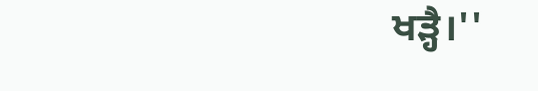ਖੜ੍ਹੈ।''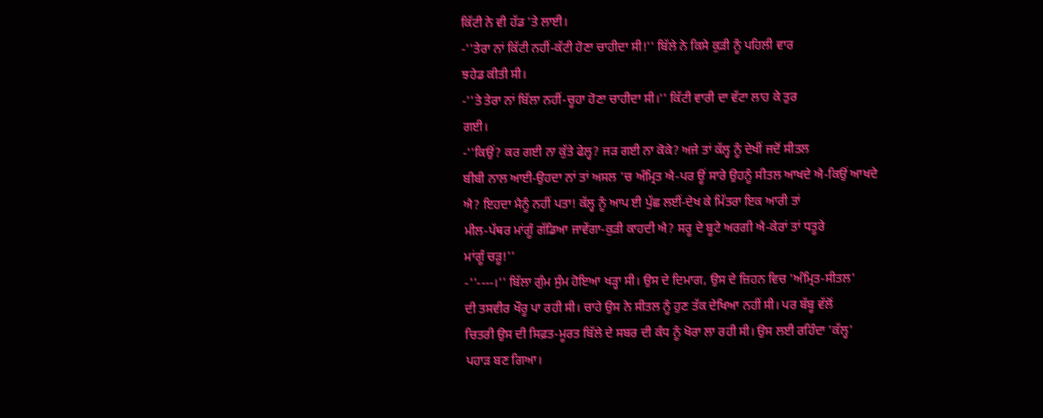ਕਿੱਟੀ ਨੇ ਵੀ ਹੱਡ 'ਤੇ ਲਾਈ।
-''ਤੇਰਾ ਨਾਂ ਕਿੱਟੀ ਨਹੀਂ-ਕੱਟੀ ਹੋਣਾ ਚਾਹੀਦਾ ਸੀ!'' ਬਿੱਲੇ ਨੇ ਕਿਸੇ ਕੁੜੀ ਨੂੰ ਪਹਿਲੀ ਵਾਰ
ਝਹੇਡ ਕੀਤੀ ਸੀ।
-''ਤੇ ਤੇਰਾ ਨਾਂ ਬਿੱਲਾ ਨਹੀਂ-ਚੂਹਾ ਹੋਣਾ ਚਾਹੀਦਾ ਸੀ।'' ਕਿੱਟੀ ਵਾਰੀ ਦਾ ਵੱਟਾ ਲਾਹ ਕੇ ਤੁਰ
ਗਈ।
-''ਕਿਉਂ? ਕਰ ਗਈ ਨਾ ਕੁੱਤੇ ਫੇਲ੍ਹ? ਜੜ ਗਈ ਨਾ ਕੋਕੇ? ਅਜੇ ਤਾਂ ਕੱਲ੍ਹ ਨੂੰ ਦੇਖੀਂ ਜਦੋਂ ਸੀਤਲ
ਬੀਬੀ ਨਾਲ ਆਈ-ਉਹਦਾ ਨਾਂ ਤਾਂ ਅਸਲ 'ਚ ਅੰਮ੍ਰਿਤ ਐ-ਪਰ ਊਂ ਸਾਰੇ ਉਹਨੂੰ ਸੀਤਲ ਆਖਦੇ ਐ-ਕਿਉਂ ਆਖਦੇ
ਐ? ਇਹਦਾ ਮੈਨੂੰ ਨਹੀਂ ਪਤਾ! ਕੱਲ੍ਹ ਨੂੰ ਆਪ ਈ ਪੁੱਛ ਲਈਂ-ਦੇਖ ਕੇ ਮਿੱਤਰਾ ਇਕ ਆਰੀ ਤਾਂ
ਮੀਲ-ਪੱਥਰ ਮਾਂਗੂੰ ਗੱਡਿਆ ਜਾਵੇਂਗਾ-ਕੁੜੀ ਕਾਹਦੀ ਐ? ਸਰੂ ਦੇ ਬੂਟੇ ਅਰਗੀ ਐ-ਕੇਰਾਂ ਤਾਂ ਧਤੂਰੇ
ਮਾਂਗੂੰ ਚੜੂ!''
-''----।'' ਬਿੱਲਾ ਗੁੰਮ ਸੁੰਮ ਹੋਇਆ ਖੜ੍ਹਾ ਸੀ। ਉਸ ਦੇ ਦਿਮਾਗ, ਉਸ ਦੇ ਜ਼ਿਹਨ ਵਿਚ 'ਅੰਮ੍ਰਿਤ-ਸੀਤਲ'
ਦੀ ਤਸਵੀਰ ਖੌਰੂ ਪਾ ਰਹੀ ਸੀ। ਚਾਹੇ ਉਸ ਨੇ ਸੀਤਲ ਨੂੰ ਹੁਣ ਤੱਕ ਦੇਖਿਆ ਨਹੀਂ ਸੀ। ਪਰ ਬੱਬੂ ਵੱਲੋਂ
ਚਿਤਰੀ ਉਸ ਦੀ ਸਿਫ਼ਤ-ਮੂਰਤ ਬਿੱਲੇ ਦੇ ਸਬਰ ਦੀ ਕੰਧ ਨੂੰ ਖੋਰਾ ਲਾ ਰਹੀ ਸੀ। ਉਸ ਲਈ ਰਹਿੰਦਾ 'ਕੱਲ੍ਹ'
ਪਹਾੜ ਬਣ ਗਿਆ।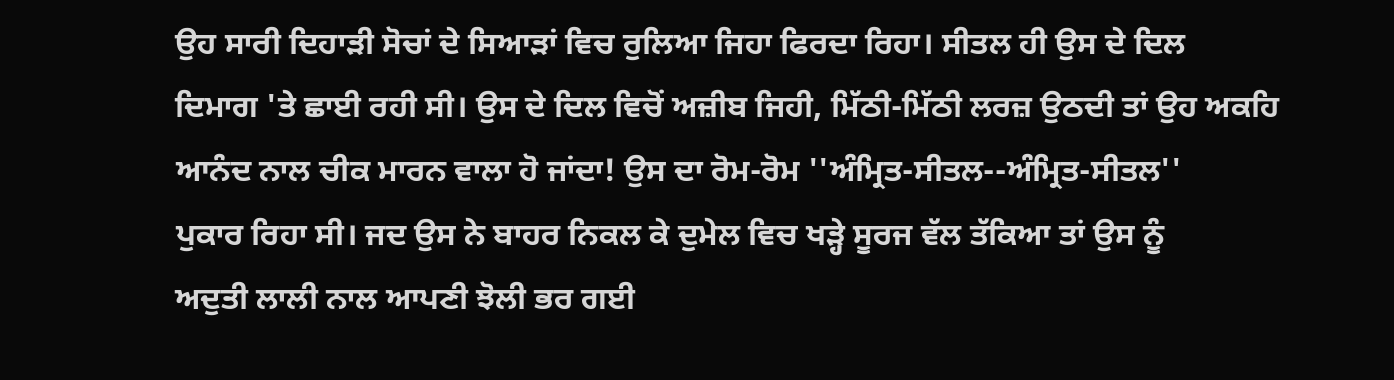ਉਹ ਸਾਰੀ ਦਿਹਾੜੀ ਸੋਚਾਂ ਦੇ ਸਿਆੜਾਂ ਵਿਚ ਰੁਲਿਆ ਜਿਹਾ ਫਿਰਦਾ ਰਿਹਾ। ਸੀਤਲ ਹੀ ਉਸ ਦੇ ਦਿਲ
ਦਿਮਾਗ 'ਤੇ ਛਾਈ ਰਹੀ ਸੀ। ਉਸ ਦੇ ਦਿਲ ਵਿਚੋਂ ਅਜ਼ੀਬ ਜਿਹੀ, ਮਿੱਠੀ-ਮਿੱਠੀ ਲਰਜ਼ ਉਠਦੀ ਤਾਂ ਉਹ ਅਕਹਿ
ਆਨੰਦ ਨਾਲ ਚੀਕ ਮਾਰਨ ਵਾਲਾ ਹੋ ਜਾਂਦਾ! ਉਸ ਦਾ ਰੋਮ-ਰੋਮ ''ਅੰਮ੍ਰਿਤ-ਸੀਤਲ--ਅੰਮ੍ਰਿਤ-ਸੀਤਲ''
ਪੁਕਾਰ ਰਿਹਾ ਸੀ। ਜਦ ਉਸ ਨੇ ਬਾਹਰ ਨਿਕਲ ਕੇ ਦੁਮੇਲ ਵਿਚ ਖੜ੍ਹੇ ਸੂਰਜ ਵੱਲ ਤੱਕਿਆ ਤਾਂ ਉਸ ਨੂੰ
ਅਦੁਤੀ ਲਾਲੀ ਨਾਲ ਆਪਣੀ ਝੋਲੀ ਭਰ ਗਈ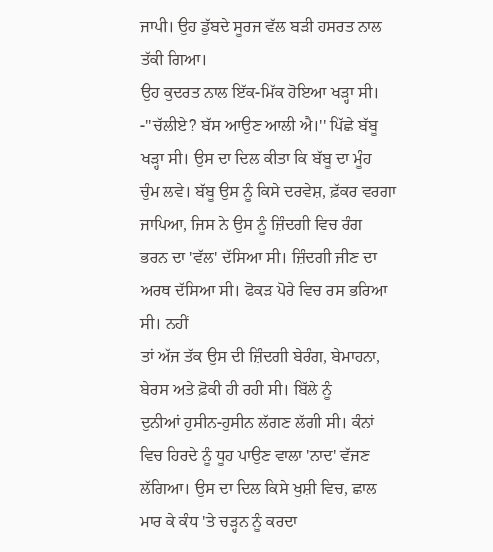ਜਾਪੀ। ਉਹ ਡੁੱਬਦੇ ਸੂਰਜ ਵੱਲ ਬੜੀ ਹਸਰਤ ਨਾਲ ਤੱਕੀ ਗਿਆ।
ਉਹ ਕੁਦਰਤ ਨਾਲ ਇੱਕ-ਮਿੱਕ ਹੋਇਆ ਖੜ੍ਹਾ ਸੀ।
-''ਚੱਲੀਏ? ਬੱਸ ਆਉਣ ਆਲੀ ਐ।'' ਪਿੱਛੇ ਬੱਬੂ ਖੜ੍ਹਾ ਸੀ। ਉਸ ਦਾ ਦਿਲ ਕੀਤਾ ਕਿ ਬੱਬੂ ਦਾ ਮੂੰਹ
ਚੁੰਮ ਲਵੇ। ਬੱਬੂ ਉਸ ਨੂੰ ਕਿਸੇ ਦਰਵੇਸ਼, ਫ਼ੱਕਰ ਵਰਗਾ ਜਾਪਿਆ, ਜਿਸ ਨੇ ਉਸ ਨੂੰ ਜ਼ਿੰਦਗੀ ਵਿਚ ਰੰਗ
ਭਰਨ ਦਾ 'ਵੱਲ' ਦੱਸਿਆ ਸੀ। ਜ਼ਿੰਦਗੀ ਜੀਣ ਦਾ ਅਰਥ ਦੱਸਿਆ ਸੀ। ਫੋਕੜ ਪੋਰੇ ਵਿਚ ਰਸ ਭਰਿਆ ਸੀ। ਨਹੀਂ
ਤਾਂ ਅੱਜ ਤੱਕ ਉਸ ਦੀ ਜ਼ਿੰਦਗੀ ਬੇਰੰਗ, ਬੇਮਾਹਨਾ, ਬੇਰਸ ਅਤੇ ਫ਼ੋਕੀ ਹੀ ਰਹੀ ਸੀ। ਬਿੱਲੇ ਨੂੰ
ਦੁਨੀਆਂ ਹੁਸੀਨ-ਹੁਸੀਨ ਲੱਗਣ ਲੱਗੀ ਸੀ। ਕੰਨਾਂ ਵਿਚ ਹਿਰਦੇ ਨੂੰ ਧੂਹ ਪਾਉਣ ਵਾਲਾ 'ਨਾਦ' ਵੱਜਣ
ਲੱਗਿਆ। ਉਸ ਦਾ ਦਿਲ ਕਿਸੇ ਖੁਸ਼ੀ ਵਿਚ, ਛਾਲ ਮਾਰ ਕੇ ਕੰਧ 'ਤੇ ਚੜ੍ਹਨ ਨੂੰ ਕਰਦਾ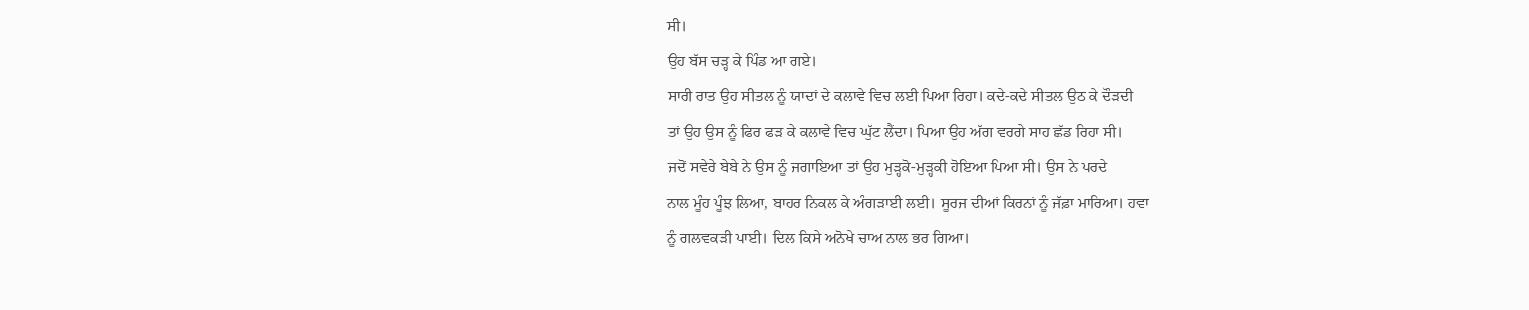ਸੀ।
ਉਹ ਬੱਸ ਚੜ੍ਹ ਕੇ ਪਿੰਡ ਆ ਗਏ।
ਸਾਰੀ ਰਾਤ ਉਹ ਸੀਤਲ ਨੂੰ ਯਾਦਾਂ ਦੇ ਕਲਾਵੇ ਵਿਚ ਲਈ ਪਿਆ ਰਿਹਾ। ਕਦੇ-ਕਦੇ ਸੀਤਲ ਉਠ ਕੇ ਦੌੜਦੀ
ਤਾਂ ਉਹ ਉਸ ਨੂੰ ਫਿਰ ਫੜ ਕੇ ਕਲਾਵੇ ਵਿਚ ਘੁੱਟ ਲੈਂਦਾ। ਪਿਆ ਉਹ ਅੱਗ ਵਰਗੇ ਸਾਹ ਛੱਡ ਰਿਹਾ ਸੀ।
ਜਦੋਂ ਸਵੇਰੇ ਬੇਬੇ ਨੇ ਉਸ ਨੂੰ ਜਗਾਇਆ ਤਾਂ ਉਹ ਮੁੜ੍ਹਕੋ-ਮੁੜ੍ਹਕੀ ਹੋਇਆ ਪਿਆ ਸੀ। ਉਸ ਨੇ ਪਰਦੇ
ਨਾਲ ਮੂੰਹ ਪੂੰਝ ਲਿਆ, ਬਾਹਰ ਨਿਕਲ ਕੇ ਅੰਗੜਾਈ ਲਈ। ਸੂਰਜ ਦੀਆਂ ਕਿਰਨਾਂ ਨੂੰ ਜੱਫ਼ਾ ਮਾਰਿਆ। ਹਵਾ
ਨੂੰ ਗਲਵਕੜੀ ਪਾਈ। ਦਿਲ ਕਿਸੇ ਅਨੋਖੇ ਚਾਅ ਨਾਲ ਭਰ ਗਿਆ।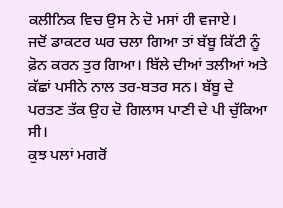ਕਲੀਨਿਕ ਵਿਚ ਉਸ ਨੇ ਦੋ ਮਸਾਂ ਹੀ ਵਜਾਏ।
ਜਦੋਂ ਡਾਕਟਰ ਘਰ ਚਲਾ ਗਿਆ ਤਾਂ ਬੱਬੂ ਕਿੱਟੀ ਨੂੰ ਫ਼ੋਨ ਕਰਨ ਤੁਰ ਗਿਆ। ਬਿੱਲੇ ਦੀਆਂ ਤਲੀਆਂ ਅਤੇ
ਕੱਛਾਂ ਪਸੀਨੇ ਨਾਲ ਤਰ-ਬਤਰ ਸਨ। ਬੱਬੂ ਦੇ ਪਰਤਣ ਤੱਕ ਉਹ ਦੋ ਗਿਲਾਸ ਪਾਣੀ ਦੇ ਪੀ ਚੁੱਕਿਆ ਸੀ।
ਕੁਝ ਪਲਾਂ ਮਗਰੋਂ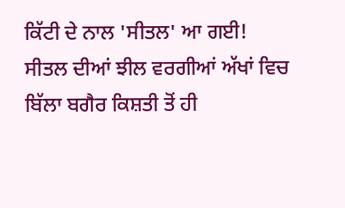ਕਿੱਟੀ ਦੇ ਨਾਲ 'ਸੀਤਲ' ਆ ਗਈ!
ਸੀਤਲ ਦੀਆਂ ਝੀਲ ਵਰਗੀਆਂ ਅੱਖਾਂ ਵਿਚ ਬਿੱਲਾ ਬਗੈਰ ਕਿਸ਼ਤੀ ਤੋਂ ਹੀ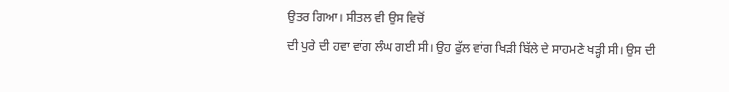ਉਤਰ ਗਿਆ। ਸੀਤਲ ਵੀ ਉਸ ਵਿਚੋਂ
ਦੀ ਪੁਰੇ ਦੀ ਹਵਾ ਵਾਂਗ ਲੰਘ ਗਈ ਸੀ। ਉਹ ਫੁੱਲ ਵਾਂਗ ਖਿੜੀ ਬਿੱਲੇ ਦੇ ਸਾਹਮਣੇ ਖੜ੍ਹੀ ਸੀ। ਉਸ ਦੀ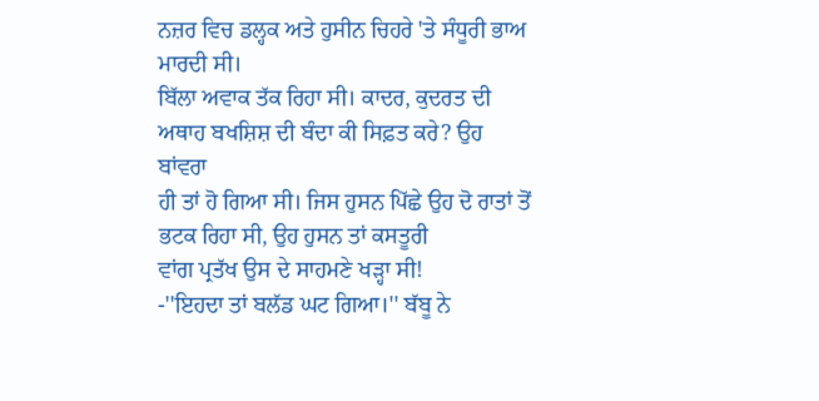ਨਜ਼ਰ ਵਿਚ ਡਲ੍ਹਕ ਅਤੇ ਹੁਸੀਨ ਚਿਹਰੇ 'ਤੇ ਸੰਧੂਰੀ ਭਾਅ ਮਾਰਦੀ ਸੀ।
ਬਿੱਲਾ ਅਵਾਕ ਤੱਕ ਰਿਹਾ ਸੀ। ਕਾਦਰ, ਕੁਦਰਤ ਦੀ ਅਥਾਹ ਬਖਸ਼ਿਸ਼ ਦੀ ਬੰਦਾ ਕੀ ਸਿਫ਼ਤ ਕਰੇ? ਉਹ ਬਾਂਵਰਾ
ਹੀ ਤਾਂ ਹੋ ਗਿਆ ਸੀ। ਜਿਸ ਹੁਸਨ ਪਿੱਛੇ ਉਹ ਦੋ ਰਾਤਾਂ ਤੋਂ ਭਟਕ ਰਿਹਾ ਸੀ, ਉਹ ਹੁਸਨ ਤਾਂ ਕਸਤੂਰੀ
ਵਾਂਗ ਪ੍ਰਤੱਖ ਉਸ ਦੇ ਸਾਹਮਣੇ ਖੜ੍ਹਾ ਸੀ!
-''ਇਹਦਾ ਤਾਂ ਬਲੱਡ ਘਟ ਗਿਆ।'' ਬੱਬੂ ਨੇ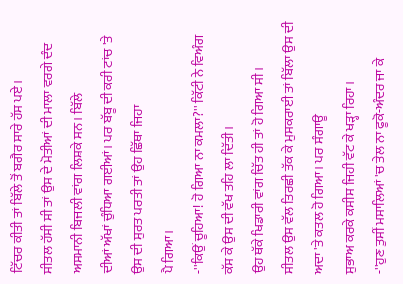ਟਿੱਚਰ ਕੀਤੀ ਤਾਂ ਬਿੱਲੇ ਤੋਂ ਬਗੈਰ ਸਾਰੇ ਹੱਸ ਪਏ।
ਸੀਤਲ ਹੱਸੀ ਸੀ ਤਾਂ ਉਸ ਦੇ ਮੋਤੀਆਂ ਦੀ ਮਾਲਾ ਵਰਗੇ ਦੰਦ ਅਸਮਾਨੀ ਬਿਜਲੀ ਵਾਂਗ ਲਿਸ਼ਕੇ ਸਨ। ਬਿੱਲੇ
ਦੀਆਂ ਅੱਖਾਂ ਚੁੰਧਿਆ ਗਈਆਂ। ਪਰ ਬੱਬੂ ਦੀ ਕਰੀ ਟਾਂਚ 'ਤੇ ਉਸ ਦੀ ਸੁਰਤ ਪਰਤੀ ਤਾਂ ਉਹ ਛਿੱਥਾ ਜਿਹਾ
ਪੈ ਗਿਆ।
-''ਕਿਉਂ ਚੂਹਿਆ! ਹੋ ਗਿਆ ਨਾ ਕਮਲਾ?'' ਕਿੱਟੀ ਨੇ ਵਿਅੰਗ ਕੱਸ ਕੇ ਉਸ ਦੀ ਵੱਖ ਤਹਿ ਲਾ ਦਿੱਤੀ।
ਉਹ ਥੱਕੇ ਖਿਡਾਰੀ ਵਾਂਗ ਚਿੱਤ ਹੀ ਤਾਂ ਹੋ ਗਿਆ ਸੀ।
ਸੀਤਲ ਉਸ ਵੱਲ ਤਿਰਛੀ ਤੱਕ ਕੇ ਮੁਸਕਰਾਈ ਤਾਂ ਬਿੱਲਾ ਉਸ ਦੀ ਅਦਾ 'ਤੇ ਕਤਲ ਹੋ ਗਿਆ। ਪਰ ਸੰਗਾਊ
ਸੁਭਾਅ ਕਰਕੇ ਕਸੀਸ ਜਿਹੀ ਵੱਟ ਕੇ ਖੜ੍ਹਾ ਰਿਹਾ।
-''ਹੁਣ ਤੁਸੀਂ ਮਸਾਲਿਆਂ 'ਚ ਤੇਲ ਨਾ ਫੂਕੋ-ਅੰਦਰ ਜਾ ਕੇ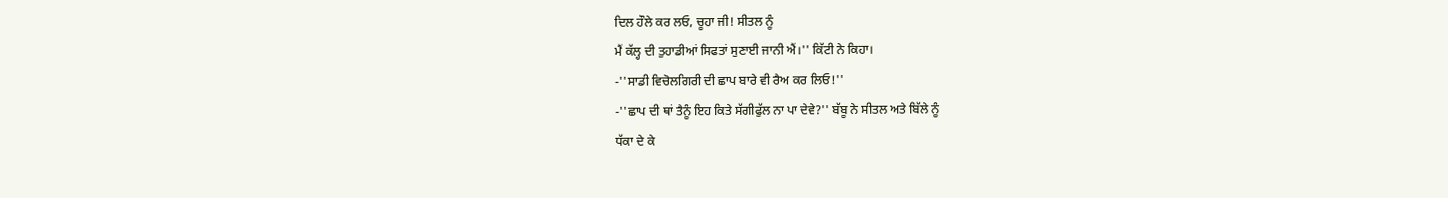ਦਿਲ ਹੌਲੇ ਕਰ ਲਓ, ਚੂਹਾ ਜੀ! ਸੀਤਲ ਨੂੰ
ਮੈਂ ਕੱਲ੍ਹ ਦੀ ਤੁਹਾਡੀਆਂ ਸਿਫਤਾਂ ਸੁਣਾਈ ਜਾਨੀ ਐਂ।'' ਕਿੱਟੀ ਨੇ ਕਿਹਾ।
-''ਸਾਡੀ ਵਿਚੋਲਗਿਰੀ ਦੀ ਛਾਪ ਬਾਰੇ ਵੀ ਰੈਅ ਕਰ ਲਿਓ!''
-''ਛਾਪ ਦੀ ਥਾਂ ਤੈਨੂੰ ਇਹ ਕਿਤੇ ਸੱਗੀਫੁੱਲ ਨਾ ਪਾ ਦੇਵੇ?'' ਬੱਬੂ ਨੇ ਸੀਤਲ ਅਤੇ ਬਿੱਲੇ ਨੂੰ
ਧੱਕਾ ਦੇ ਕੇ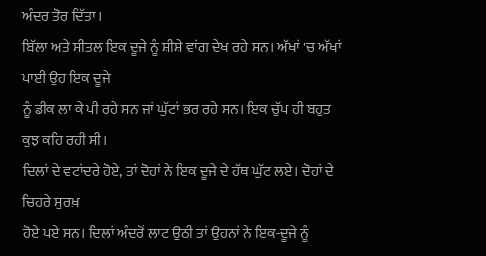ਅੰਦਰ ਤੋਰ ਦਿੱਤਾ।
ਬਿੱਲਾ ਅਤੇ ਸੀਤਲ ਇਕ ਦੂਜੇ ਨੂੰ ਸ਼ੀਸ਼ੇ ਵਾਂਗ ਦੇਖ ਰਹੇ ਸਨ। ਅੱਖਾਂ 'ਚ ਅੱਖਾਂ ਪਾਈ ਉਹ ਇਕ ਦੂਜੇ
ਨੂੰ ਡੀਕ ਲਾ ਕੇ ਪੀ ਰਹੇ ਸਨ ਜਾਂ ਘੁੱਟਾਂ ਭਰ ਰਹੇ ਸਨ। ਇਕ ਚੁੱਪ ਹੀ ਬਹੁਤ ਕੁਝ ਕਹਿ ਰਹੀ ਸੀ।
ਦਿਲਾਂ ਦੇ ਵਟਾਂਦਰੇ ਹੋਏ, ਤਾਂ ਦੋਹਾਂ ਨੇ ਇਕ ਦੂਜੇ ਦੇ ਹੱਥ ਘੁੱਟ ਲਏ। ਦੋਹਾਂ ਦੇ ਚਿਹਰੇ ਸੁਰਖ਼
ਹੋਏ ਪਏ ਸਨ। ਦਿਲਾਂ ਅੰਦਰੋਂ ਲਾਟ ਉਠੀ ਤਾਂ ਉਹਨਾਂ ਨੇ ਇਕ-ਦੂਜੇ ਨੂੰ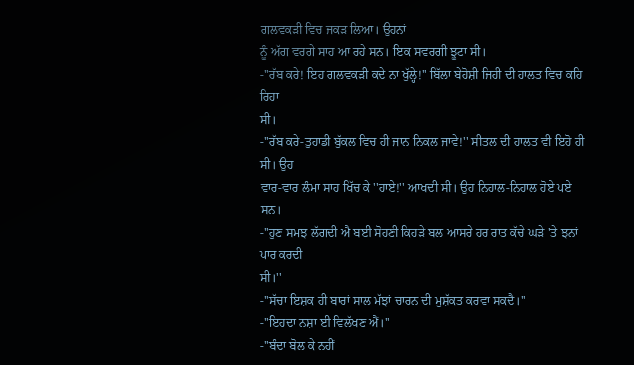ਗਲਵਕੜੀ ਵਿਚ ਜਕੜ ਲਿਆ। ਉਹਨਾਂ
ਨੂੰ ਅੱਗ ਵਰਗੇ ਸਾਹ ਆ ਰਹੇ ਸਨ। ਇਕ ਸਵਰਗੀ ਝੂਟਾ ਸੀ।
-''ਰੱਬ ਕਰੇ! ਇਹ ਗਲਵਕੜੀ ਕਦੇ ਨਾ ਖੁੱਲ੍ਹੇ!'' ਬਿੱਲਾ ਬੇਹੋਸ਼ੀ ਜਿਹੀ ਦੀ ਹਾਲਤ ਵਿਚ ਕਹਿ ਰਿਹਾ
ਸੀ।
-''ਰੱਬ ਕਰੇ-ਤੁਹਾਡੀ ਬੁੱਕਲ ਵਿਚ ਹੀ ਜਾਨ ਨਿਕਲ ਜਾਵੇ!'' ਸੀਤਲ ਦੀ ਹਾਲਤ ਵੀ ਇਹੋ ਹੀ ਸੀ। ਉਹ
ਵਾਰ-ਵਾਰ ਲੰਮਾ ਸਾਹ ਖਿੱਚ ਕੇ ''ਹਾਏ!'' ਆਖਦੀ ਸੀ। ਉਹ ਨਿਹਾਲ-ਨਿਹਾਲ ਹੋਏ ਪਏ ਸਨ।
-''ਹੁਣ ਸਮਝ ਲੱਗਦੀ ਐ ਬਈ ਸੋਹਣੀ ਕਿਹੜੇ ਬਲ ਆਸਰੇ ਹਰ ਰਾਤ ਕੱਚੇ ਘੜੇ 'ਤੇ ਝਨਾਂ ਪਾਰ ਕਰਦੀ
ਸੀ।''
-''ਸੱਚਾ ਇਸ਼ਕ ਹੀ ਬਾਰਾਂ ਸਾਲ ਮੱਝਾਂ ਚਾਰਨ ਦੀ ਮੁਸ਼ੱਕਤ ਕਰਵਾ ਸਕਦੈ।''
-''ਇਹਦਾ ਨਸ਼ਾ ਈ ਵਿਲੱਖਣ ਐਂ।''
-''ਬੰਦਾ ਬੋਲ ਕੇ ਨਹੀਂ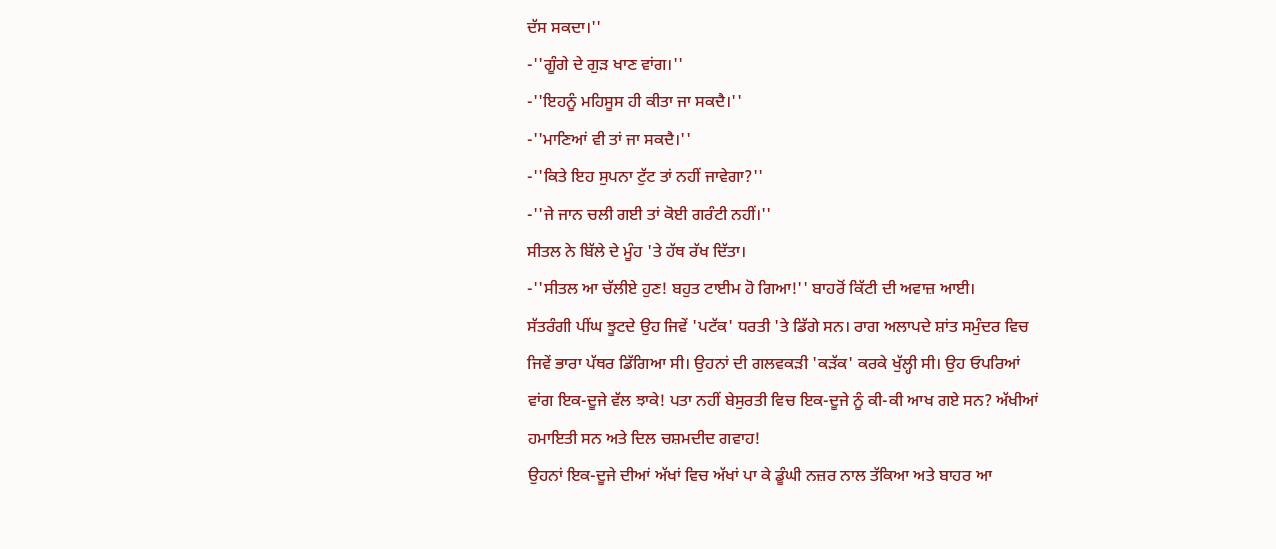ਦੱਸ ਸਕਦਾ।''
-''ਗੂੰਗੇ ਦੇ ਗੁੜ ਖਾਣ ਵਾਂਗ।''
-''ਇਹਨੂੰ ਮਹਿਸੂਸ ਹੀ ਕੀਤਾ ਜਾ ਸਕਦੈ।''
-''ਮਾਣਿਆਂ ਵੀ ਤਾਂ ਜਾ ਸਕਦੈ।''
-''ਕਿਤੇ ਇਹ ਸੁਪਨਾ ਟੁੱਟ ਤਾਂ ਨਹੀਂ ਜਾਵੇਗਾ?''
-''ਜੇ ਜਾਨ ਚਲੀ ਗਈ ਤਾਂ ਕੋਈ ਗਰੰਟੀ ਨਹੀਂ।''
ਸੀਤਲ ਨੇ ਬਿੱਲੇ ਦੇ ਮੂੰਹ 'ਤੇ ਹੱਥ ਰੱਖ ਦਿੱਤਾ।
-''ਸੀਤਲ ਆ ਚੱਲੀਏ ਹੁਣ! ਬਹੁਤ ਟਾਈਮ ਹੋ ਗਿਆ!'' ਬਾਹਰੋਂ ਕਿੱਟੀ ਦੀ ਅਵਾਜ਼ ਆਈ।
ਸੱਤਰੰਗੀ ਪੀਂਘ ਝੂਟਦੇ ਉਹ ਜਿਵੇਂ 'ਪਟੱਕ' ਧਰਤੀ 'ਤੇ ਡਿੱਗੇ ਸਨ। ਰਾਗ ਅਲਾਪਦੇ ਸ਼ਾਂਤ ਸਮੁੰਦਰ ਵਿਚ
ਜਿਵੇਂ ਭਾਰਾ ਪੱਥਰ ਡਿੱਗਿਆ ਸੀ। ਉਹਨਾਂ ਦੀ ਗਲਵਕੜੀ 'ਕੜੱਕ' ਕਰਕੇ ਖੁੱਲ੍ਹੀ ਸੀ। ਉਹ ਓਪਰਿਆਂ
ਵਾਂਗ ਇਕ-ਦੂਜੇ ਵੱਲ ਝਾਕੇ! ਪਤਾ ਨਹੀਂ ਬੇਸੁਰਤੀ ਵਿਚ ਇਕ-ਦੂਜੇ ਨੂੰ ਕੀ-ਕੀ ਆਖ ਗਏ ਸਨ? ਅੱਖੀਆਂ
ਹਮਾਇਤੀ ਸਨ ਅਤੇ ਦਿਲ ਚਸ਼ਮਦੀਦ ਗਵਾਹ!
ਉਹਨਾਂ ਇਕ-ਦੂਜੇ ਦੀਆਂ ਅੱਖਾਂ ਵਿਚ ਅੱਖਾਂ ਪਾ ਕੇ ਡੂੰਘੀ ਨਜ਼ਰ ਨਾਲ ਤੱਕਿਆ ਅਤੇ ਬਾਹਰ ਆ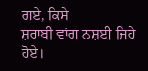ਗਏ, ਕਿਸੇ
ਸ਼ਰਾਬੀ ਵਾਂਗ ਨਸ਼ਈ ਜਿਹੇ ਹੋਏ।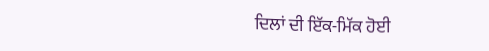ਦਿਲਾਂ ਦੀ ਇੱਕ-ਮਿੱਕ ਹੋਈ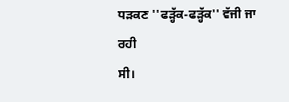ਧੜਕਣ ''ਫੜ੍ਹੱਕ-ਫੜ੍ਹੱਕ'' ਵੱਜੀ ਜਾ ਰਹੀ
ਸੀ।